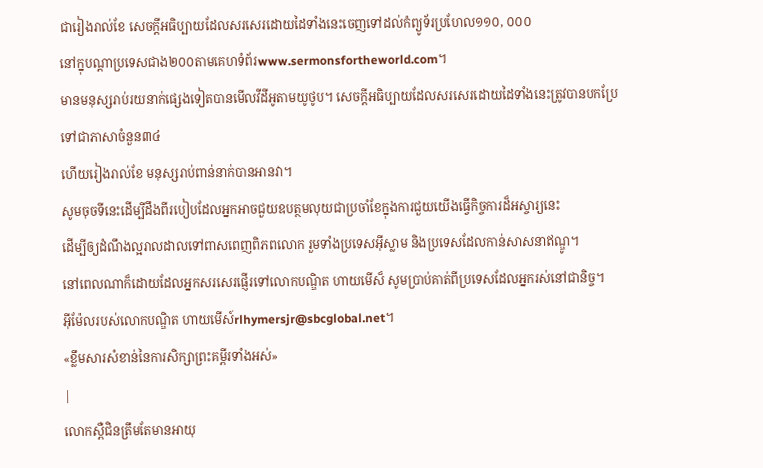ជារៀងរាល់ខែ សេចក្ដីអធិប្បាយដែលសរសេរដោយដៃទាំងនេះចេញទៅដល់កំព្យូទ័រប្រហែល១១០, ០០០
នៅក្នុបណ្ដាប្រទេសជាង២០០តាមគេហទំព័រwww.sermonsfortheworld.com។
មានមនុស្សរាប់រយនាក់ផ្សេងទៀតបានមើលវីដីអូតាមយូថូប។ សេចក្ដីអធិប្បាយដែលសរសេរដោយដៃទាំងនេះត្រូវបានបកប្រែទៅជាភាសាចំនួន៣៤
ហើយរៀងរាល់ខែ មនុស្សរាប់ពាន់នាក់បានអានវា។
សូមចុចទីនេះដើម្បីដឹងពីរបៀបដែលអ្នកអាចជួយឧបត្ថមលុយជាប្រចាំខែក្នុងការជួយយើងធ្វើកិច្ចការដ៏អស្ចារ្យនេះ
ដើម្បីឲ្យដំណឹងល្អរាលដាលទៅពាសពេញពិភពលោក រួមទាំងប្រទេសអ៊ីស្លាម និងប្រទេសដែលកាន់សាសនាឥណ្ឌូ។
នៅពេលណាក៏ដោយដែលអ្នកសរសេរផ្ញើរទៅលោកបណ្ឌិត ហាយមើស៏ សូមប្រាប់គាត់ពីប្រទេសដែលអ្នករស់នៅជានិច្ច។
អ៊ីម៉ែលរបស់លោកបណ្ឌិត ហាយមើស៍rlhymersjr@sbcglobal.net។
«ខ្លឹមសារសំខាន់នៃការសិក្សាព្រះគម្ពីរទាំងអស់»
|
លោកស្ពឺជិនត្រឹមតែមានអាយុ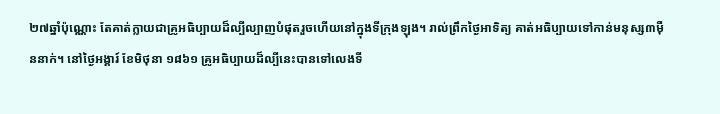២៧ឆ្នាំប៉ុណ្ណោះ តែគាត់ក្លាយជាគ្រូអធិប្បាយដ៏ល្បីល្បាញបំផុតរួចហើយនៅក្នុងទីក្រុងឡុង។ រាល់ព្រឹកថ្ងៃអាទិត្យ គាត់អធិប្បាយទៅកាន់មនុស្ស៣ម៉ឺននាក់។ នៅថ្ងៃអង្គារ៍ ខែមិថុនា ១៨៦១ គ្រូអធិប្បាយដ៏ល្បីនេះបានទៅលេងទី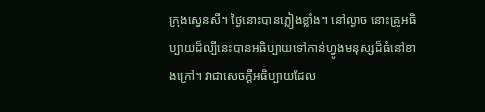ក្រុងស្វេនសី។ ថ្ងៃនោះបានភ្លៀងខ្លាំង។ នៅល្ងាច នោះគ្រូអធិប្បាយដ៏ល្បីនេះបានអធិប្បាយទៅកាន់ហ្វូងមនុស្សដ៏ធំនៅខាងក្រៅ។ វាជាសេចក្ដីអធិប្បាយដែល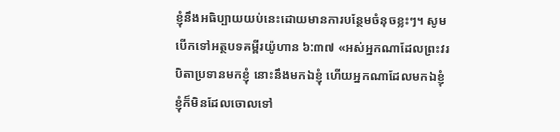ខ្ញុំនឹងអធិប្បាយយប់នេះដោយមានការបន្ថែមចំនុចខ្លះៗ។ សូមបើកទៅអត្ថបទគម្ពីរយ៉ូហាន ៦:៣៧ «អស់អ្នកណាដែលព្រះវរបិតាប្រទានមកខ្ញុំ នោះនឹងមកឯខ្ញុំ ហើយអ្នកណាដែលមកឯខ្ញុំ ខ្ញុំក៏មិនដែលចោលទៅ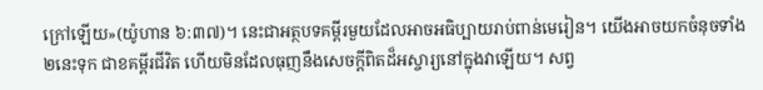ក្រៅឡើយ»(យ៉ូហាន ៦:៣៧)។ នេះជាអត្ថបទគម្ពីរមួយដែលអាចអធិប្បាយរាប់ពាន់មេរៀន។ យើងអាចយកចំនុចទាំង២នេះទុក ជាខគម្ពីរជីវិត ហើយមិនដែលធុញនឹងសេចក្ដីពិតដ៏អស្ចារ្យនៅក្នុងវាឡើយ។ សព្វ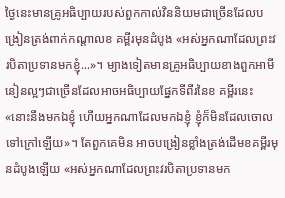ថ្ងៃនេះមានគ្រូអធិប្បាយរបស់ពួកកាល់វិននិយមជាច្រើនដែលបង្រៀនត្រង់ពាក់កណ្ដាលខ គម្ពីរមុនដំបូង «អស់អ្នកណាដែលព្រះវរបិតាប្រទានមកខ្ញុំ...»។ ម្យាងទៀតមានគ្រូអធិប្បាយខាងពួកអាមីនៀនល្អៗជាច្រើនដែលអាចអធិប្បាយផ្នែកទីពីរនៃខ គម្ពីរនេះ «នោះនឹងមកឯខ្ញុំ ហើយអ្នកណាដែលមកឯខ្ញុំ ខ្ញុំក៏មិនដែលចោលទៅក្រៅឡើយ»។ តែពួកគេមិន អាចបង្រៀនខ្លាំងត្រង់ដើមខគម្ពីរមុនដំបូងឡើយ «អស់អ្នកណាដែលព្រះវរបិតាប្រទានមក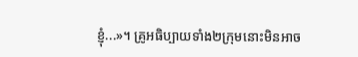ខ្ញុំ...»។ គ្រូអធិប្បាយទាំង២ក្រុមនោះមិនអាច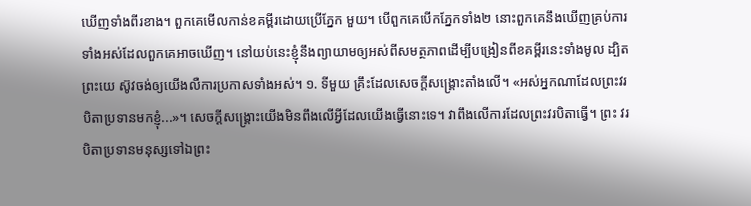ឃើញទាំងពីរខាង។ ពួកគេមើលកាន់ខគម្ពីរដោយប្រើភ្នែក មួយ។ បើពួកគេបើកភ្នែកទាំង២ នោះពួកគេនឹងឃើញគ្រប់ការទាំងអស់ដែលពួកគេអាចឃើញ។ នៅយប់នេះខ្ញុំនឹងព្យាយាមឲ្យអស់ពីសមត្ថភាពដើម្បីបង្រៀនពីខគម្ពីរនេះទាំងមូល ដ្បិតព្រះយេ ស៊ូវចង់ឲ្យយើងលឺការប្រកាសទាំងអស់។ ១. ទីមួយ គ្រឹះដែលសេចក្ដីសង្រ្គោះតាំងលើ។ «អស់អ្នកណាដែលព្រះវរបិតាប្រទានមកខ្ញុំ...»។ សេចក្ដីសង្រ្គោះយើងមិនពឹងលើអ្វីដែលយើងធ្វើនោះទេ។ វាពឹងលើការដែលព្រះវរបិតាធ្វើ។ ព្រះ វរបិតាប្រទានមនុស្សទៅឯព្រះ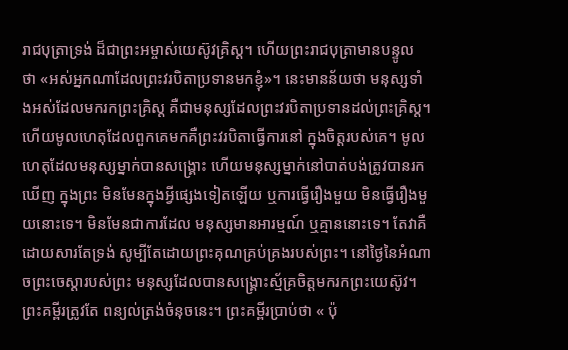រាជបុត្រាទ្រង់ ដ៏ជាព្រះអម្ចាស់យេស៊ូវគ្រិស្ដ។ ហើយព្រះរាជបុត្រាមានបន្ទូល ថា «អស់អ្នកណាដែលព្រះវរបិតាប្រទានមកខ្ញុំ»។ នេះមានន័យថា មនុស្សទាំងអស់ដែលមករកព្រះគ្រិស្ដ គឺជាមនុស្សដែលព្រះវរបិតាប្រទានដល់ព្រះគ្រិស្ដ។ ហើយមូលហេតុដែលពួកគេមកគឺព្រះវរបិតាធ្វើការនៅ ក្នុងចិត្ដរបស់គេ។ មូលហេតុដែលមនុស្សម្នាក់បានសង្រ្គោះ ហើយមនុស្សម្នាក់នៅបាត់បង់ត្រូវបានរកឃើញ ក្នុងព្រះ មិនមែនក្នុងអ្វីផ្សេងទៀតឡើយ ឬការធ្វើរឿងមួយ មិនធ្វើរឿងមួយនោះទេ។ មិនមែនជាការដែល មនុស្សមានអារម្មណ៍ ឬគ្មាននោះទេ។ តែវាគឺដោយសារតែទ្រង់ សូម្បីតែដោយព្រះគុណគ្រប់គ្រងរបស់ព្រះ។ នៅថ្ងៃនៃអំណាចព្រះចេស្ដារបស់ព្រះ មនុស្សដែលបានសង្រ្គោះស្ម័គ្រចិត្ដមករកព្រះយេស៊ូវ។ ព្រះគម្ពីរត្រូវតែ ពន្យល់ត្រង់ចំនុចនេះ។ ព្រះគម្ពីរប្រាប់ថា « ប៉ុ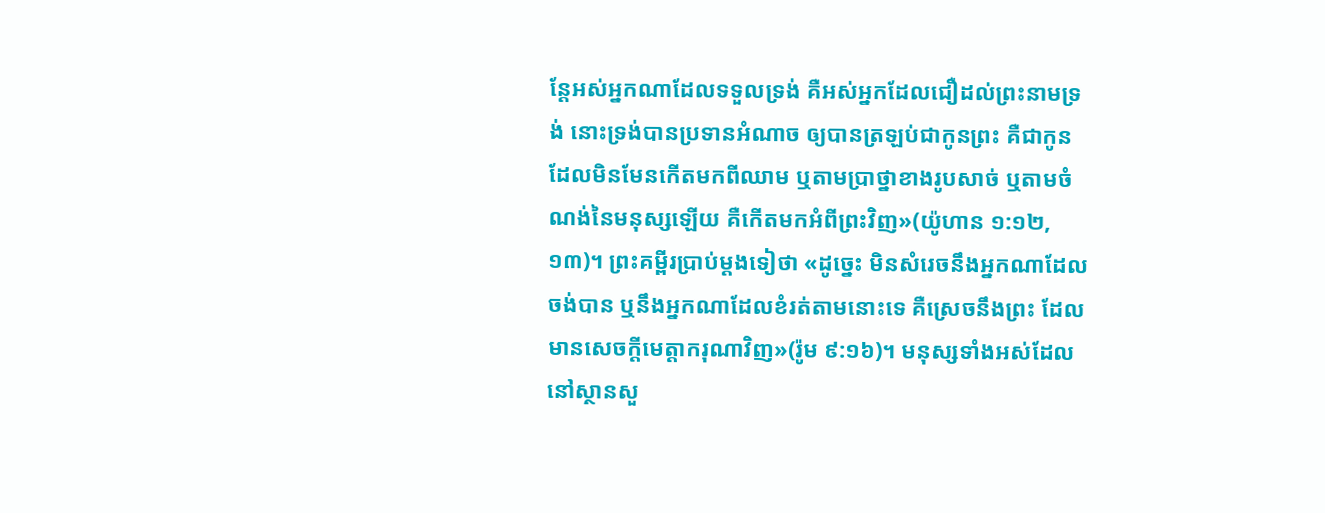ន្តែអស់អ្នកណាដែលទទួលទ្រង់ គឺអស់អ្នកដែលជឿដល់ព្រះនាមទ្រង់ នោះទ្រង់បានប្រទានអំណាច ឲ្យបានត្រឡប់ជាកូនព្រះ គឺជាកូនដែលមិនមែនកើតមកពីឈាម ឬតាមប្រាថ្នាខាងរូបសាច់ ឬតាមចំណង់នៃមនុស្សឡើយ គឺកើតមកអំពីព្រះវិញ»(យ៉ូហាន ១:១២,១៣)។ ព្រះគម្ពីរប្រាប់ម្ដងទៀថា «ដូច្នេះ មិនសំរេចនឹងអ្នកណាដែលចង់បាន ឬនឹងអ្នកណាដែលខំរត់តាមនោះទេ គឺស្រេចនឹងព្រះ ដែលមានសេចក្តីមេត្តាករុណាវិញ»(រ៉ូម ៩:១៦)។ មនុស្សទាំងអស់ដែលនៅស្ថានសួ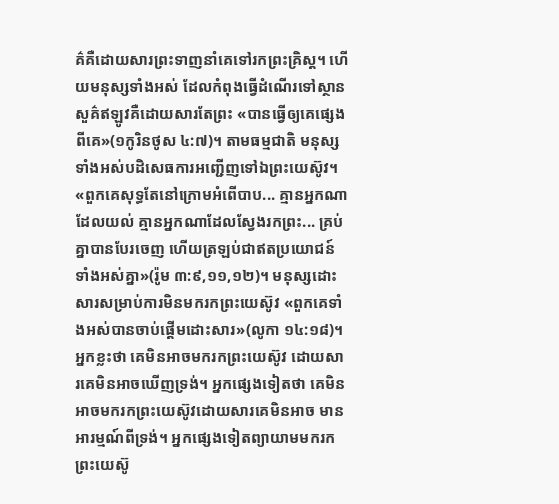គ៌គឺដោយសារព្រះទាញនាំគេទៅរកព្រះគ្រិស្ដ។ ហើយមនុស្សទាំងអស់ ដែលកំពុងធ្វើដំណើរទៅស្ថានសួគ៌ឥឡូវគឺដោយសារតែព្រះ «បានធ្វើឲ្យគេផ្សេងពីគេ»(១កូរិនថូស ៤:៧)។ តាមធម្មជាតិ មនុស្សទាំងអស់បដិសេធការអញ្ជើញទៅឯព្រះយេស៊ូវ។ «ពួកគេសុទ្ធតែនៅក្រោមអំពើបាប... គ្មានអ្នកណាដែលយល់ គ្មានអ្នកណាដែលស្វែងរកព្រះ... គ្រប់គ្នាបានបែរចេញ ហើយត្រឡប់ជាឥតប្រយោជន៍ទាំងអស់គ្នា»(រ៉ូម ៣:៩,១១,១២)។ មនុស្សដោះសារសម្រាប់ការមិនមករកព្រះយេស៊ូវ «ពួកគេទាំងអស់បានចាប់ផ្ដើមដោះសារ»(លូកា ១៤:១៨)។ អ្នកខ្លះថា គេមិនអាចមករកព្រះយេស៊ូវ ដោយសារគេមិនអាចឃើញទ្រង់។ អ្នកផ្សេងទៀតថា គេមិនអាចមករកព្រះយេស៊ូវដោយសារគេមិនអាច មានអារម្មណ៍ពីទ្រង់។ អ្នកផ្សេងទៀតព្យាយាមមករកព្រះយេស៊ូ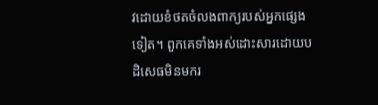វដោយខំថតចំលងពាក្យរបស់អ្នកផ្សេង ទៀត។ ពួកគេទាំងអស់ដោះសារដោយបដិសេធមិនមករ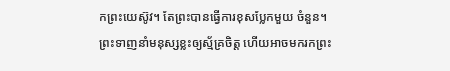កព្រះយេស៊ូវ។ តែព្រះបានធ្វើការខុសប្លែកមួយ ចំនួន។ ព្រះទាញនាំមនុស្សខ្លះឲ្យស្ម័គ្រចិត្ដ ហើយអាចមករកព្រះ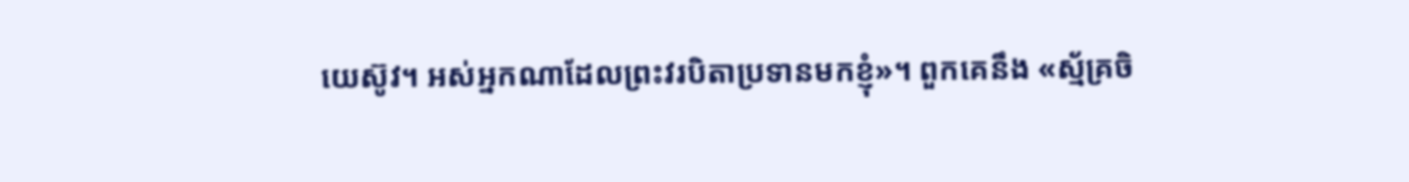យេស៊ូវ។ អស់អ្នកណាដែលព្រះវរបិតាប្រទានមកខ្ញុំ»។ ពួកគេនឹង «ស្ម័គ្រចិ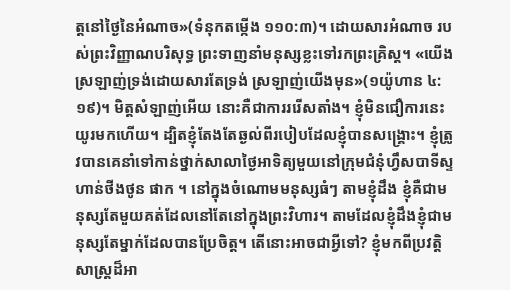ត្ដនៅថ្ងៃនៃអំណាច»(ទំនុកតម្កើង ១១០:៣)។ ដោយសារអំណាច របស់ព្រះវិញ្ញាណបរិសុទ្ធ ព្រះទាញនាំមនុស្សខ្លះទៅរកព្រះគ្រិស្ដ។ «យើងស្រឡាញ់ទ្រង់ដោយសារតែទ្រង់ ស្រឡាញ់យើងមុន»(១យ៉ូហាន ៤:១៩)។ មិត្ដសំឡាញ់អើយ នោះគឺជាការររើសតាំង។ ខ្ញុំមិនជឿការនេះយូរមកហើយ។ ដ្បិតខ្ញុំតែងតែឆ្ងល់ពីរបៀបដែលខ្ញុំបានសង្រ្គោះ។ ខ្ញុំត្រូវបានគេនាំទៅកាន់ថ្នាក់សាលាថ្ងៃអាទិត្យមួយនៅក្រុមជំនុំហ្វឹសបាទីស្ទហាន់ថីងថូន ផាក ។ នៅក្នុងចំណោមមនុស្សធំៗ តាមខ្ញុំដឹង ខ្ញុំគឺជាមនុស្សតែមួយគត់ដែលនៅតែនៅក្នុងព្រះវិហារ។ តាមដែលខ្ញុំដឹងខ្ញុំជាមនុស្សតែម្នាក់ដែលបានប្រែចិត្ដ។ តើនោះអាចជាអ្វីទៅ? ខ្ញុំមកពីប្រវត្តិសាស្រ្តដ៏អា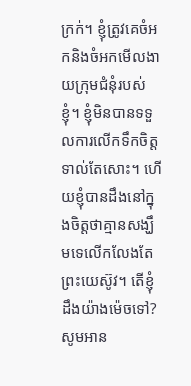ក្រក់។ ខ្ញុំត្រូវគេចំអកនិងចំអកមើលងាយក្រុមជំនុំរបស់ខ្ញុំ។ ខ្ញុំមិនបានទទួលការលើកទឹកចិត្តទាល់តែសោះ។ ហើយខ្ញុំបានដឹងនៅក្នុងចិត្តថាគ្មានសង្ឃឹមទេលើកលែងតែព្រះយេស៊ូវ។ តើខ្ញុំដឹងយ៉ាងម៉េចទៅ? សូមអាន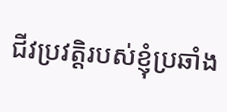ជីវប្រវត្តិរបស់ខ្ញុំប្រឆាំង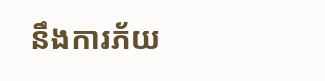នឹងការភ័យ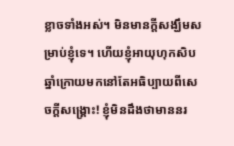ខ្លាចទាំងអស់។ មិនមានក្តីសង្ឃឹមសម្រាប់ខ្ញុំទេ។ ហើយខ្ញុំអាយុហុកសិបឆ្នាំក្រោយមកនៅតែអធិប្បាយពីសេចក្ដីសង្រ្គោះ! ខ្ញុំមិនដឹងថាមាននរ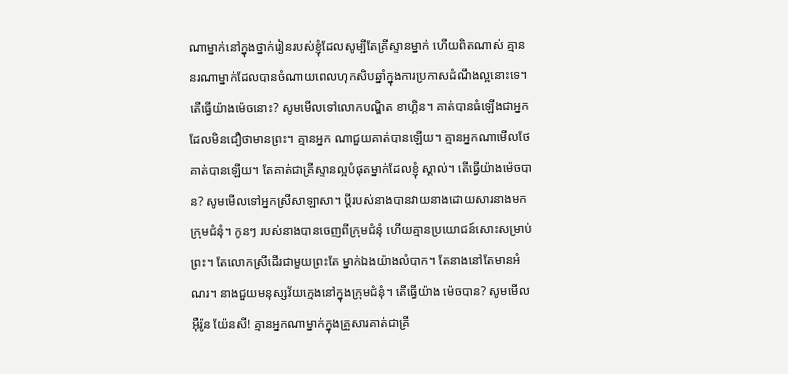ណាម្នាក់នៅក្នុងថ្នាក់រៀនរបស់ខ្ញុំដែលសូម្បីតែគ្រីស្ទានម្នាក់ ហើយពិតណាស់ គ្មាននរណាម្នាក់ដែលបានចំណាយពេលហុកសិបឆ្នាំក្នុងការប្រកាសដំណឹងល្អនោះទេ។ តើធ្វើយ៉ាងម៉េចនោះ? សូមមើលទៅលោកបណ្ឌិត ខាហ្គិន។ គាត់បានធំឡើងជាអ្នកដែលមិនជឿថាមានព្រះ។ គ្មានអ្នក ណាជួយគាត់បានឡើយ។ គ្មានអ្នកណាមើលថែគាត់បានឡើយ។ តែគាត់ជាគ្រីស្ទានល្អបំផុតម្នាក់ដែលខ្ញុំ ស្គាល់។ តើធ្វើយ៉ាងម៉េចបាន? សូមមើលទៅអ្នកស្រីសាឡាសា។ ប្ដីរបស់នាងបានវាយនាងដោយសារនាងមកក្រុមជំនុំ។ កូនៗ របស់នាងបានចេញពីក្រុមជំនុំ ហើយគ្មានប្រយោជន៍សោះសម្រាប់ព្រះ។ តែលោកស្រីដើរជាមួយព្រះតែ ម្នាក់ឯងយ៉ាងលំបាក។ តែនាងនៅតែមានអំណរ។ នាងជួយមនុស្សវ័យក្មេងនៅក្នុងក្រុមជំនុំ។ តើធ្វើយ៉ាង ម៉េចបាន? សូមមើលអ៊ឺរ៉ូន យ៉ែនសី! គ្មានអ្នកណាម្នាក់ក្នុងគ្រួសារគាត់ជាគ្រី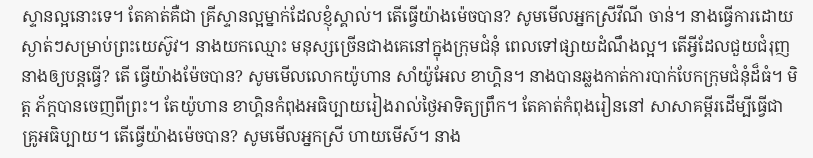ស្ទានល្អនោះទេ។ តែគាត់គឺជា គ្រីស្ទានល្អម្នាក់ដែលខ្ញុំស្គាល់។ តើធ្វើយ៉ាងម៉េចបាន? សូមមើលអ្នកស្រីវីណី ចាន់។ នាងធ្វើការដោយស្ងាត់ៗសម្រាប់ព្រះយេស៊ូវ។ នាងយកឈ្មោះ មនុស្សច្រើនជាងគេនៅក្នុងក្រុមជំនុំ ពេលទៅផ្សាយដំណឹងល្អ។ តើអ្វីដែលជួយជំរុញនាងឲ្យបន្ដធ្វើ? តើ ធ្វើយ៉ាងម៉ែចបាន? សូមមើលលោកយ៉ូហាន សាំយ៉ូអែល ខាហ្គិន។ នាងបានឆ្លងកាត់ការបាក់បែកក្រុមជំនុំដ៏ធំ។ មិត្ដ ភ័ក្ដបានចេញពីព្រះ។ តែយ៉ូហាន ខាហ្គិនកំពុងអធិប្បាយរៀងរាល់ថ្ងៃអាទិត្យព្រឹក។ តែគាត់កំពុងរៀននៅ សាសាគម្ពីរដើម្បីធ្វើជាគ្រូអធិប្បាយ។ តើធ្វើយ៉ាងម៉េចបាន? សូមមើលអ្នកស្រី ហាយមើស៍។ នាង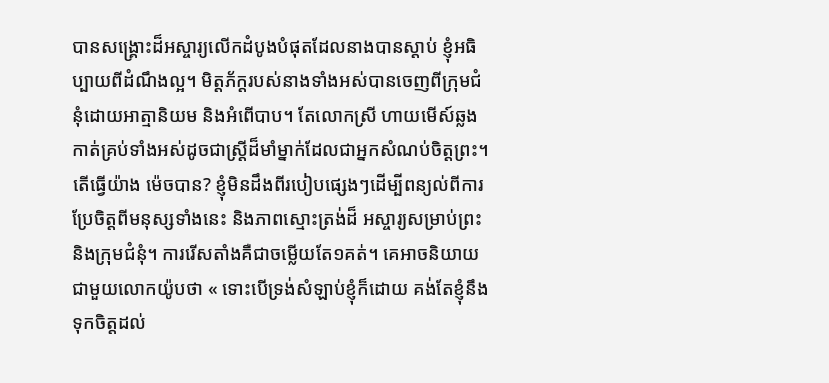បានសង្រ្គោះដ៏អស្ចារ្យលើកដំបូងបំផុតដែលនាងបានស្ដាប់ ខ្ញុំអធិប្បាយពីដំណឹងល្អ។ មិត្ដភ័ក្ដរបស់នាងទាំងអស់បានចេញពីក្រុមជំនុំដោយអាត្មានិយម និងអំពើបាប។ តែលោកស្រី ហាយមើស៍ឆ្លងកាត់គ្រប់ទាំងអស់ដូចជាស្រ្ដីដ៏មាំម្នាក់ដែលជាអ្នកសំណប់ចិត្ដព្រះ។ តើធ្វើយ៉ាង ម៉េចបាន? ខ្ញុំមិនដឹងពីរបៀបផ្សេងៗដើម្បីពន្យល់ពីការប្រែចិត្ដពីមនុស្សទាំងនេះ និងភាពស្មោះត្រង់ដ៏ អស្ចារ្យសម្រាប់ព្រះ និងក្រុមជំនុំ។ ការរើសតាំងគឺជាចម្លើយតែ១គត់។ គេអាចនិយាយជាមួយលោកយ៉ូបថា « ទោះបើទ្រង់សំឡាប់ខ្ញុំក៏ដោយ គង់តែខ្ញុំនឹងទុកចិត្តដល់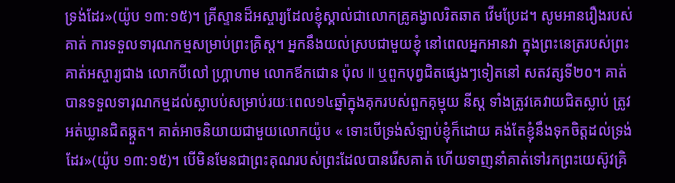ទ្រង់ដែរ»(យ៉ូប ១៣:១៥)។ គ្រីស្ទានដ៏អស្ចារ្យដែលខ្ញុំស្គាល់ជាលោកគ្រូគង្វាលរិតឆាត វើមប្រែដ។ សូមអានរឿងរបស់គាត់ ការទទួលទារុណកម្មសម្រាប់ព្រះគ្រិស្ដ។ អ្នកនឹងយល់ស្របជាមួយខ្ញុំ នៅពេលអ្នកអានវា ក្នុងព្រះនេត្ររបស់ព្រះ គាត់អស្ចារ្យជាង លោកបីលៅ ហ្គ្រាហាម លោកឪកជោន ប៉ុល II ឬពួកបុព្វជិតផ្សេងៗទៀតនៅ សតវត្សទី២០។ គាត់បានទទួលទារុណកម្មដល់ស្លាបប់សម្រាប់រយៈពេល១៤ឆ្នាំក្នុងគុករបស់ពួកគុម្មុយ នីស្ដ ទាំងត្រូវគេវាយជិតស្លាប់ ត្រូវអត់ឃ្លានជិតឆ្កួត។ គាត់អាចនិយាយជាមួយលោកយ៉ូប « ទោះបើទ្រង់សំឡាប់ខ្ញុំក៏ដោយ គង់តែខ្ញុំនឹងទុកចិត្តដល់ទ្រង់ដែរ»(យ៉ូប ១៣:១៥)។ បើមិនមែនជាព្រះគុណរបស់ព្រះដែលបានរើសគាត់ ហើយទាញនាំគាត់ទៅរកព្រះយេស៊ូវគ្រិ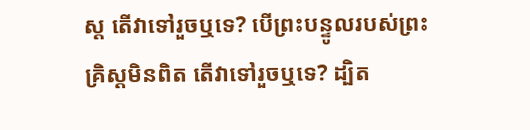ស្ដ តើវាទៅរួចឬទេ? បើព្រះបន្ទូលរបស់ព្រះគ្រិស្ដមិនពិត តើវាទៅរួចឬទេ? ដ្បិត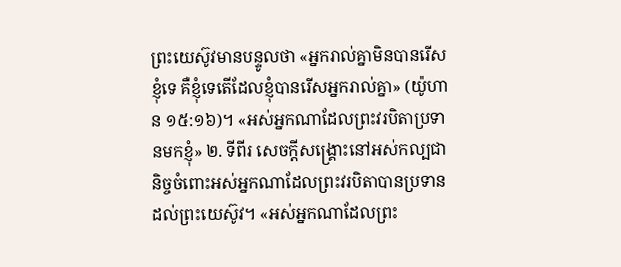ព្រះយេស៊ូវមានបន្ទូលថា «អ្នករាល់គ្នាមិនបានរើសខ្ញុំទេ គឺខ្ញុំទេតើដែលខ្ញុំបានរើសអ្នករាល់គ្នា» (យ៉ូហាន ១៥:១៦)។ «អស់អ្នកណាដែលព្រះវរបិតាប្រទានមកខ្ញុំ» ២. ទីពីរ សេចក្ដីសង្រ្គោះនៅអស់កល្បជានិច្ចចំពោះអស់អ្នកណាដែលព្រះវរបិតាបានប្រទានដល់ព្រះយេស៊ូវ។ «អស់អ្នកណាដែលព្រះ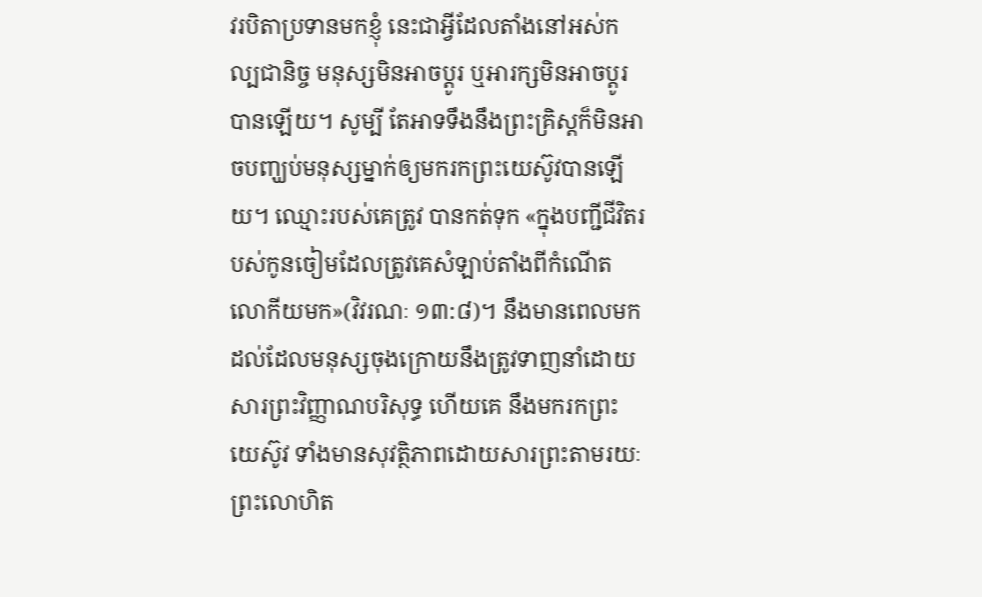វរបិតាប្រទានមកខ្ញុំ នេះជាអ្វីដែលតាំងនៅអស់កល្បជានិច្ច មនុស្សមិនអាចប្ដូរ ឬអារក្សមិនអាចប្ដូរបានឡើយ។ សូម្បី តែអាទទឹងនឹងព្រះគ្រិស្ដក៏មិនអាចបញ្ឃប់មនុស្សម្នាក់ឲ្យមករកព្រះយេស៊ូវបានឡើយ។ ឈ្មោះរបស់គេត្រូវ បានកត់ទុក «ក្នុងបញ្ជីជីវិតរបស់កូនចៀមដែលត្រូវគេសំឡាប់តាំងពីកំណើតលោកីយមក»(វិវរណៈ ១៣:៨)។ នឹងមានពេលមកដល់ដែលមនុស្សចុងក្រោយនឹងត្រូវទាញនាំដោយសារព្រះវិញ្ញាណបរិសុទ្ធ ហើយគេ នឹងមករកព្រះយេស៊ូវ ទាំងមានសុវត្ថិភាពដោយសារព្រះតាមរយៈព្រះលោហិត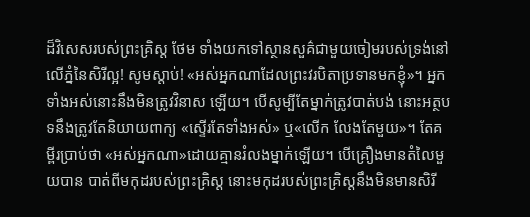ដ៏វិសេសរបស់ព្រះគ្រិស្ដ ថែម ទាំងយកទៅស្ថានសួគ៌ជាមួយចៀមរបស់ទ្រង់នៅលើភ្នំនៃសិរីល្អ! សូមស្ដាប់! «អស់អ្នកណាដែលព្រះវរបិតាប្រទានមកខ្ញុំ»។ អ្នកទាំងអស់នោះនឹងមិនត្រូវវិនាស ឡើយ។ បើសូម្បីតែម្នាក់ត្រូវបាត់បង់ នោះអត្ថបទនឹងត្រូវតែនិយាយពាក្យ «ស្ទើរតែទាំងអស់» ឬ«លើក លែងតែមួយ»។ តែគម្ពីរប្រាប់ថា «អស់អ្នកណា»ដោយគ្មានរំលងម្នាក់ឡើយ។ បើគ្រឿងមានតំលៃមួយបាន បាត់ពីមកុដរបស់ព្រះគ្រិស្ដ នោះមកុដរបស់ព្រះគ្រិស្ដនឹងមិនមានសិរី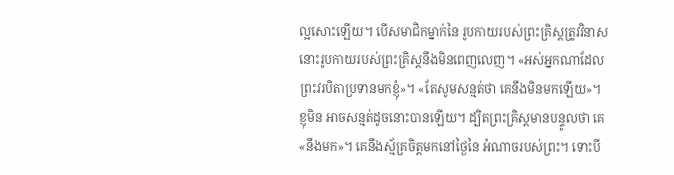ល្អសោះឡើយ។ បើសមាជិកម្នាក់នៃ រូបកាយរបស់ព្រះគ្រិស្ដត្រូវវិនាស នោះរូបកាយរបស់ព្រះគ្រិស្ដនឹងមិនពេញលេញ។ «អស់អ្នកណាដែលព្រះវរបិតាប្រទានមកខ្ញុំ»។ «តែសូមសន្មត់ថា គេនឹងមិនមកឡើយ»។ ខ្ញុមិន អាចសន្មត់ដូចនោះបានឡើយ។ ដ្បិតព្រះគ្រិស្ដមានបន្ទូលថា គេ «នឹងមក»។ គេនឹងស្ម័គ្រចិត្ដមកនៅថ្ងៃនៃ អំណាចរបស់ព្រះ។ ទោះបី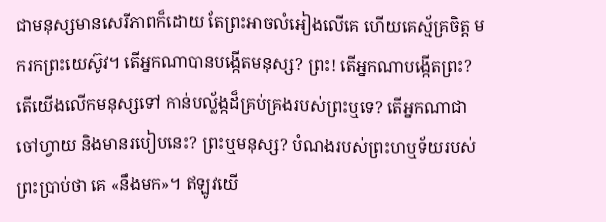ជាមនុស្សមានសេរីភាពក៏ដោយ តែព្រះអាចលំអៀងលើគេ ហើយគេស្ម័គ្រចិត្ដ មករកព្រះយេស៊ូវ។ តើអ្នកណាបានបង្កើតមនុស្ស? ព្រះ! តើអ្នកណាបង្កើតព្រះ? តើយើងលើកមនុស្សទៅ កាន់បល្ល័ង្កដ៏គ្រប់គ្រងរបស់ព្រះឬទេ? តើអ្នកណាជាចៅហ្វាយ និងមានរបៀបនេះ? ព្រះឬមនុស្ស? បំណងរបស់ព្រះហឬទ័យរបស់ព្រះប្រាប់ថា គេ «នឹងមក»។ ឥឡូវយើ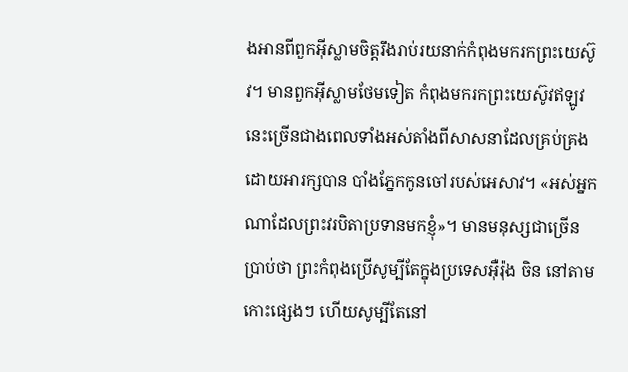ងអានពីពួកអ៊ីស្លាមចិត្ដរឹងរាប់រយនាក់កំពុងមករកព្រះយេស៊ូវ។ មានពួកអ៊ីស្លាមថែមទៀត កំពុងមករកព្រះយេស៊ូវឥឡូវនេះច្រើនជាងពេលទាំងអស់តាំងពីសាសនាដែលគ្រប់គ្រងដោយអារក្សបាន បាំងភ្នែកកូនចៅរបស់អេសាវ។ «អស់អ្នកណាដែលព្រះវរបិតាប្រទានមកខ្ញុំ»។ មានមនុស្សជាច្រើនប្រាប់ថា ព្រះកំពុងប្រើសូម្បីតែក្នុងប្រទេសអ៊ឺរ៉ុង ចិន នៅតាមកោះផ្សេងៗ ហើយសូម្បីតែនៅ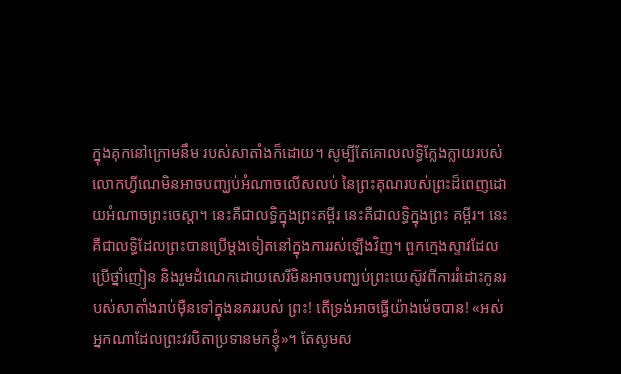ក្នុងគុកនៅក្រោមនឹម របស់សាតាំងក៏ដោយ។ សូម្បីតែគោលលទ្ធិក្លែងក្លាយរបស់លោកហ្វីណេមិនអាចបញ្ឃប់អំណាចលើសលប់ នៃព្រះគុណរបស់ព្រះដ៏ពេញដោយអំណាចព្រះចេស្ដា។ នេះគឺជាលទ្ធិក្នុងព្រះគម្ពីរ នេះគឺជាលទ្ធិក្នុងព្រះ គម្ពីរ។ នេះគឺជាលទ្ធិដែលព្រះបានប្រើម្ដងទៀតនៅក្នុងការរស់ឡើងវិញ។ ពួកក្មេងស្ទាវដែលប្រើថ្នាំញៀន និងរួមដំណេកដោយសេរីមិនអាចបញ្ឃប់ព្រះយេស៊ូវពីការរំដោះកូនរបស់សាតាំងរាប់ម៉ឺនទៅក្នុងនគររបស់ ព្រះ! តើទ្រង់អាចធ្វើយ៉ាងម៉េចបាន! «អស់អ្នកណាដែលព្រះវរបិតាប្រទានមកខ្ញុំ»។ តែសូមស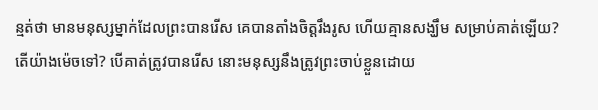ន្មត់ថា មានមនុស្សម្នាក់ដែលព្រះបានរើស គេបានតាំងចិត្ដរឹងរូស ហើយគ្មានសង្ឃឹម សម្រាប់គាត់ឡើយ? តើយ៉ាងម៉េចទៅ? បើគាត់ត្រូវបានរើស នោះមនុស្សនឹងត្រូវព្រះចាប់ខ្លួនដោយ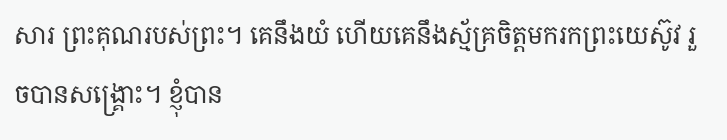សារ ព្រះគុណរបស់ព្រះ។ គេនឹងយំ ហើយគេនឹងស្ម័គ្រចិត្ដមករកព្រះយេស៊ូវ រួចបានសង្រ្គោះ។ ខ្ញុំបាន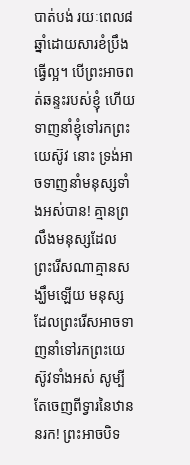បាត់បង់ រយៈពេល៨ឆ្នាំដោយសារខំប្រឹងធ្វើល្អ។ បើព្រះអាចពត់ឆន្ទះរបស់ខ្ញុំ ហើយទាញនាំខ្ញុំទៅរកព្រះយេស៊ូវ នោះ ទ្រង់អាចទាញនាំមនុស្សទាំងអស់បាន! គ្មានព្រលឹងមនុស្សដែលព្រះរើសណាគ្មានសង្ឃឹមឡើយ មនុស្សដែលព្រះរើសអាចទាញនាំទៅរកព្រះយេស៊ូវទាំងអស់ សូម្បីតែចេញពីទ្វារនៃឋាននរក! ព្រះអាចបិទ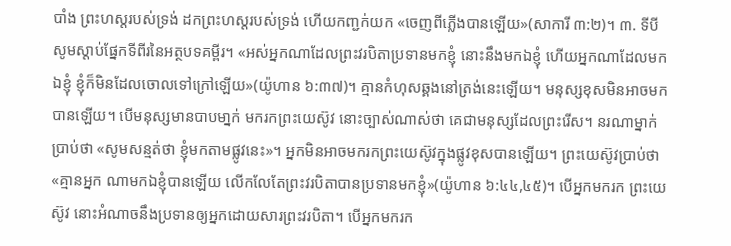បាំង ព្រះហស្ដរបស់ទ្រង់ ដកព្រះហស្ដរបស់ទ្រង់ ហើយកញ្ជក់យក «ចេញពីភ្លើងបានឡើយ»(សាការី ៣:២)។ ៣. ទីបី សូមស្ដាប់ផ្នែកទីពីរនៃអត្ថបទគម្ពីរ។ «អស់អ្នកណាដែលព្រះវរបិតាប្រទានមកខ្ញុំ នោះនឹងមកឯខ្ញុំ ហើយអ្នកណាដែលមកឯខ្ញុំ ខ្ញុំក៏មិនដែលចោលទៅក្រៅឡើយ»(យ៉ូហាន ៦:៣៧)។ គ្មានកំហុសឆ្គងនៅត្រង់នេះឡើយ។ មនុស្សខុសមិនអាចមកបានឡើយ។ បើមនុស្សមានបាបមា្នក់ មករកព្រះយេស៊ូវ នោះច្បាស់ណាស់ថា គេជាមនុស្សដែលព្រះរើស។ នរណាម្នាក់ប្រាប់ថា «សូមសន្មត់ថា ខ្ញុំមកតាមផ្លូវនេះ»។ អ្នកមិនអាចមករកព្រះយេស៊ូវក្នុងផ្លូវខុសបានឡើយ។ ព្រះយេស៊ូវប្រាប់ថា «គ្មានអ្នក ណាមកឯខ្ញុំបានឡើយ លើកលែតែព្រះវរបិតាបានប្រទានមកខ្ញុំ»(យ៉ូហាន ៦:៤៤,៤៥)។ បើអ្នកមករក ព្រះយេស៊ូវ នោះអំណាចនឹងប្រទានឲ្យអ្នកដោយសារព្រះវរបិតា។ បើអ្នកមករក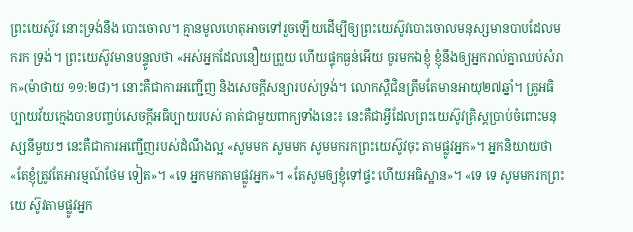ព្រះយេស៊ូវ នោះទ្រង់នឹង បោះចោល។ គ្មានមូលហេតុអាចទៅរួចឡើយដើម្បីឲ្យព្រះយេស៊ូវបោះចោលមនុស្សមានបាបដែលមករក ទ្រង់។ ព្រះយេស៊ូវមានបន្ទូលថា «អស់អ្នកដែលនឿយព្រួយ ហើយផ្ទុកធ្ងន់អើយ ចូរមកឯខ្ញុំ ខ្ញុំនឹងឲ្យអ្នករាល់គ្នាឈប់សំរាក»(ម៉ាថាយ ១១:២៨)។ នោះគឺជាការអញ្ជើញ និងសេចក្ដីសន្យារបស់ទ្រង់។ លោកស្ពឺជិនត្រឹមតែមានអាយុ២៧ឆ្នាំ។ គ្រូអធិប្បាយវ័យក្មេងបានបញ្ចប់សេចក្ដីអធិប្បាយរបស់ គាត់ជាមួយពាក្យទាំងនេះ៖ នេះគឺជាអ្វីដែលព្រះយេស៊ូវគ្រិស្ដប្រាប់ចំពោះមនុស្សនីមួយៗ នេះគឺជាការអញ្ជើញរបស់ដំណឹងល្អ «សូមមក សូមមក សូមមករកព្រះយេស៊ូវចុះ តាមផ្លូវអ្នក»។ អ្នកនិយាយថា «តែខ្ញុំត្រូវតែអារម្មណ៍ថែម ទៀត»។ «ទេ អ្នកមកតាមផ្លូវអ្នក»។ «តែសូមឲ្យខ្ញុំទៅផ្ទះ ហើយអធិស្ឋាន»។ «ទេ ទេ សូមមករកព្រះយេ ស៊ូវតាមផ្លូវអ្នក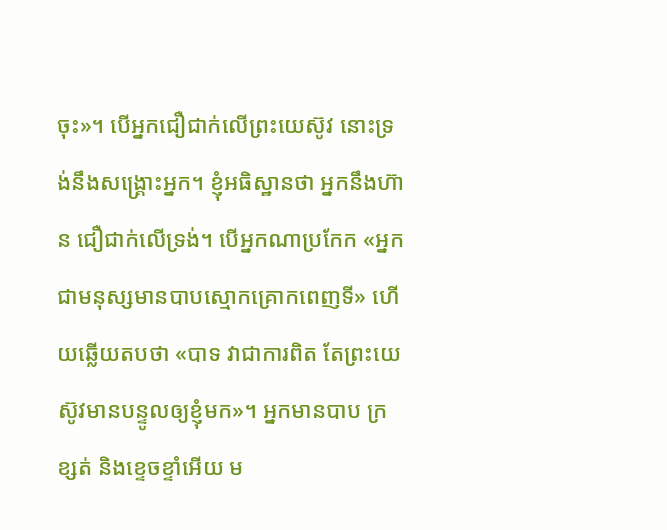ចុះ»។ បើអ្នកជឿជាក់លើព្រះយេស៊ូវ នោះទ្រង់នឹងសង្រ្គោះអ្នក។ ខ្ញុំអធិស្ឋានថា អ្នកនឹងហ៊ាន ជឿជាក់លើទ្រង់។ បើអ្នកណាប្រកែក «អ្នកជាមនុស្សមានបាបស្មោកគ្រោកពេញទី» ហើយឆ្លើយតបថា «បាទ វាជាការពិត តែព្រះយេស៊ូវមានបន្ទូលឲ្យខ្ញុំមក»។ អ្នកមានបាប ក្រខ្សត់ និងខ្ទេចខ្ទាំអើយ ម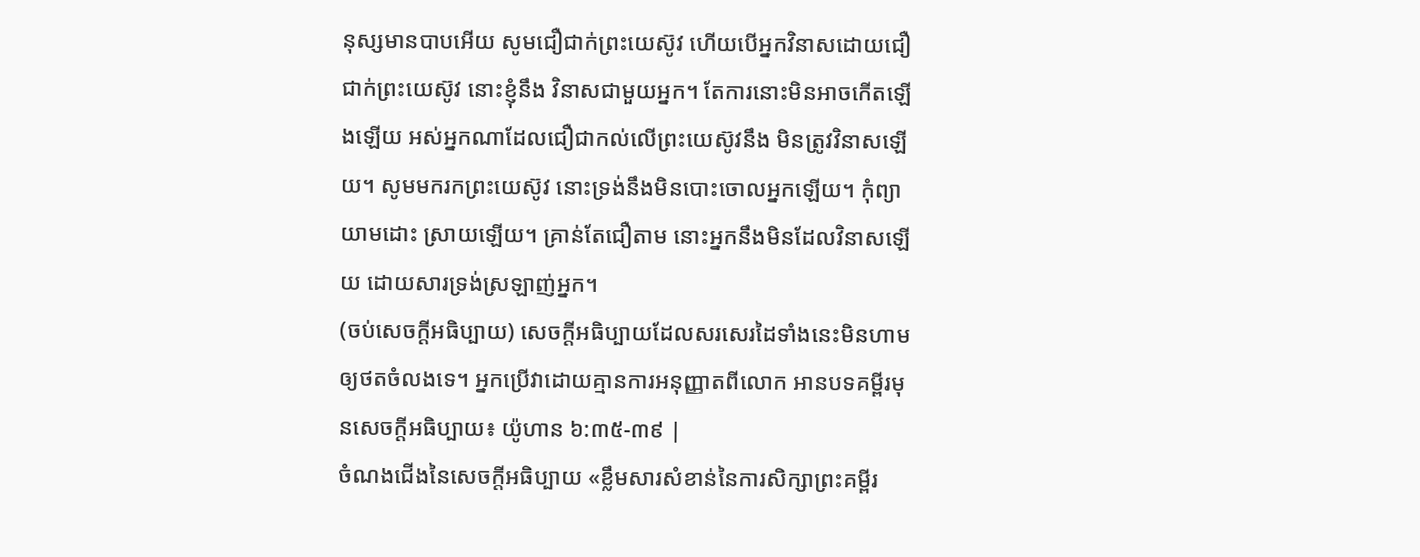នុស្សមានបាបអើយ សូមជឿជាក់ព្រះយេស៊ូវ ហើយបើអ្នកវិនាសដោយជឿជាក់ព្រះយេស៊ូវ នោះខ្ញុំនឹង វិនាសជាមួយអ្នក។ តែការនោះមិនអាចកើតឡើងឡើយ អស់អ្នកណាដែលជឿជាកល់លើព្រះយេស៊ូវនឹង មិនត្រូវវិនាសឡើយ។ សូមមករកព្រះយេស៊ូវ នោះទ្រង់នឹងមិនបោះចោលអ្នកឡើយ។ កុំព្យាយាមដោះ ស្រាយឡើយ។ គ្រាន់តែជឿតាម នោះអ្នកនឹងមិនដែលវិនាសឡើយ ដោយសារទ្រង់ស្រឡាញ់អ្នក។
(ចប់សេចក្ដីអធិប្បាយ) សេចក្ដីអធិប្បាយដែលសរសេរដៃទាំងនេះមិនហាមឲ្យថតចំលងទេ។ អ្នកប្រើវាដោយគ្មានការអនុញ្ញាតពីលោក អានបទគម្ពីរមុនសេចក្ដីអធិប្បាយ៖ យ៉ូហាន ៦:៣៥-៣៩ |
ចំណងជើងនៃសេចក្ដីអធិប្បាយ «ខ្លឹមសារសំខាន់នៃការសិក្សាព្រះគម្ពីរ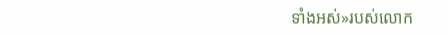ទាំងអស់»របស់លោក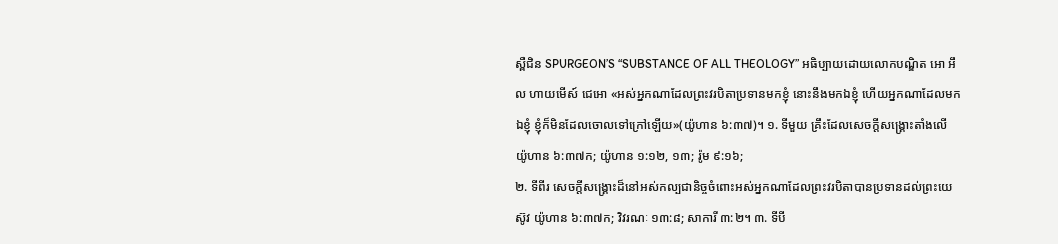ស្ពឺជិន SPURGEON’S “SUBSTANCE OF ALL THEOLOGY” អធិប្បាយដោយលោកបណ្ឌិត អោ អឹល ហាយមើស៍ ជេអោ «អស់អ្នកណាដែលព្រះវរបិតាប្រទានមកខ្ញុំ នោះនឹងមកឯខ្ញុំ ហើយអ្នកណាដែលមកឯខ្ញុំ ខ្ញុំក៏មិនដែលចោលទៅក្រៅឡើយ»(យ៉ូហាន ៦:៣៧)។ ១. ទីមួយ គ្រឹះដែលសេចក្ដីសង្រ្គោះតាំងលើ យ៉ូហាន ៦:៣៧ក; យ៉ូហាន ១:១២, ១៣; រ៉ូម ៩:១៦;
២. ទីពីរ សេចក្ដីសង្រ្គោះដ៏នៅអស់កល្បជានិច្ចចំពោះអស់អ្នកណាដែលព្រះវរបិតាបានប្រទានដល់ព្រះយេស៊ូវ យ៉ូហាន ៦:៣៧ក; វិវរណៈ ១៣:៨; សាការី ៣:២។ ៣. ទីបី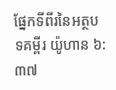ផ្នែកទីពីរនៃអត្ថបទគម្ពីរ យ៉ូហាន ៦:៣៧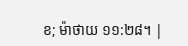ខ; ម៉ាថាយ ១១:២៨។ |